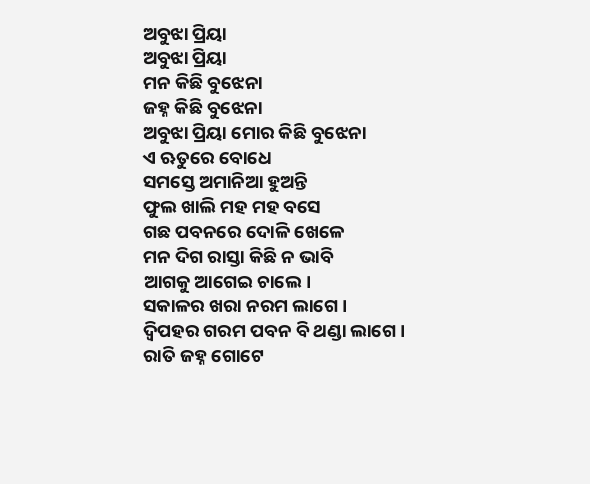ଅବୁଝା ପ୍ରିୟା
ଅବୁଝା ପ୍ରିୟା
ମନ କିଛି ବୁଝେନା
ଜହ୍ନ କିଛି ବୁଝେନା
ଅବୁଝା ପ୍ରିୟା ମୋର କିଛି ବୁଝେନା
ଏ ଋତୁରେ ବୋଧେ
ସମସ୍ତେ ଅମାନିଆ ହୁଅନ୍ତି
ଫୁଲ ଖାଲି ମହ ମହ ବସେ
ଗଛ ପବନରେ ଦୋଳି ଖେଳେ
ମନ ଦିଗ ରାସ୍ତା କିଛି ନ ଭାବି
ଆଗକୁ ଆଗେଇ ଚାଲେ।
ସକାଳର ଖରା ନରମ ଲାଗେ।
ଦ୍ବିପହର ଗରମ ପବନ ବି ଥଣ୍ଡା ଲାଗେ।
ରାତି ଜହ୍ନ ଗୋଟେ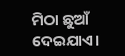ମିଠା ଛୁଆଁ ଦେଇଯାଏ।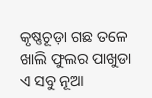କୃଷ୍ଣଚୂଡ଼ା ଗଛ ତଳେ
ଖାଲି ଫୁଲର ପାଖୁଡା
ଏ ସବୁ ନୂଆ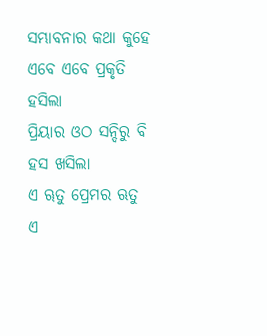ସମ୍ଭାବନାର କଥା କୁହେ
ଏବେ ଏବେ ପ୍ରକୃତି ହସିଲା
ପ୍ରିୟାର ଓଠ ସନ୍ଦିରୁ ବି ହସ ଖସିଲା
ଏ ୠତୁ ପ୍ରେମର ଋତୁ
ଏ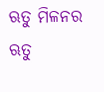ଋତୁ ମିଳନର ଋତୁ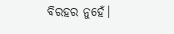ବିରହର ନୁହେଁ।